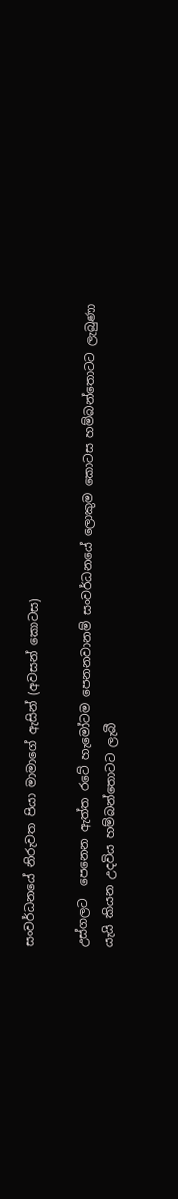සංවර්ධනයේ නිරුවත පියා මාමාගේ ඇසින් (අවසන් කොටස)

උස්ගලට  පෙනෙන ඇත්ත රටේ හැමෝටම පෙනනවානම් සංවර්ධනයේ ලොකුම කොටස හම්බන්තොටට ලැබුණා යැයි කියන උදවිය හම්බන්තොටට ලැබී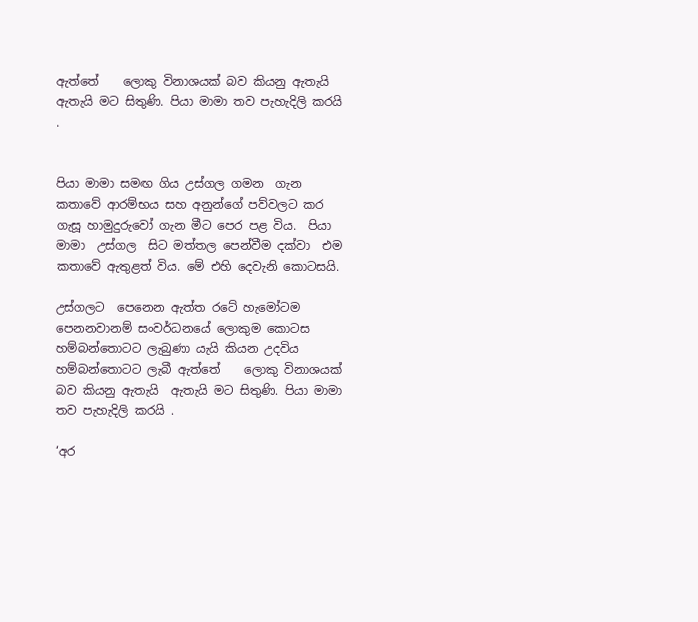ඇත්තේ    ලොකු විනාශයක් බව කියනු ඇතැයි  ඇතැයි මට සිතුණි. පියා මාමා තව පැහැදිලි කරයි .


පියා මාමා සමඟ ගිය උස්ගල ගමන  ගැන කතාවේ ආරම්භය සහ අනුන්ගේ පව්වලට කර ගැසූ හාමුදුරුවෝ ගැන මීට පෙර පළ විය.  පියා මාමා  උස්ගල  සිට මත්තල පෙන්වීම දක්වා  එම කතාවේ ඇතුළත් විය. මේ එහි දෙවැනි කොටසයි.

උස්ගලට  පෙනෙන ඇත්ත රටේ හැමෝටම පෙනනවානම් සංවර්ධනයේ ලොකුම කොටස හම්බන්තොටට ලැබුණා යැයි කියන උදවිය හම්බන්තොටට ලැබී ඇත්තේ    ලොකු විනාශයක් බව කියනු ඇතැයි  ඇතැයි මට සිතුණි. පියා මාමා තව පැහැදිලි කරයි .

‘අර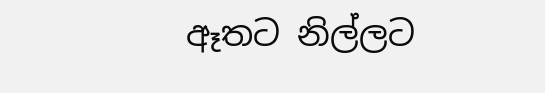ඈතට නිල්ලට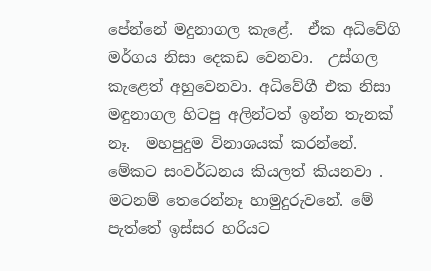පේන්නේ මදුනාගල කැළේ.  ඒක අධිවේගි මර්ගය නිසා දෙකඩ වෙනවා.  උස්ගල කැළෙත් අහුවෙනවා. අධිවේගී එක නිසා මඳුනාගල හිටපු අලින්ටත් ඉන්න තැනක් නෑ.  මහපුදුම විනාශයක් කරන්නේ. මේකට සංවර්ධනය කියලත් කියනවා . මටනම් තෙරෙන්නෑ හාමුදුරුවනේ. මේ පැත්තේ ඉස්සර හරියට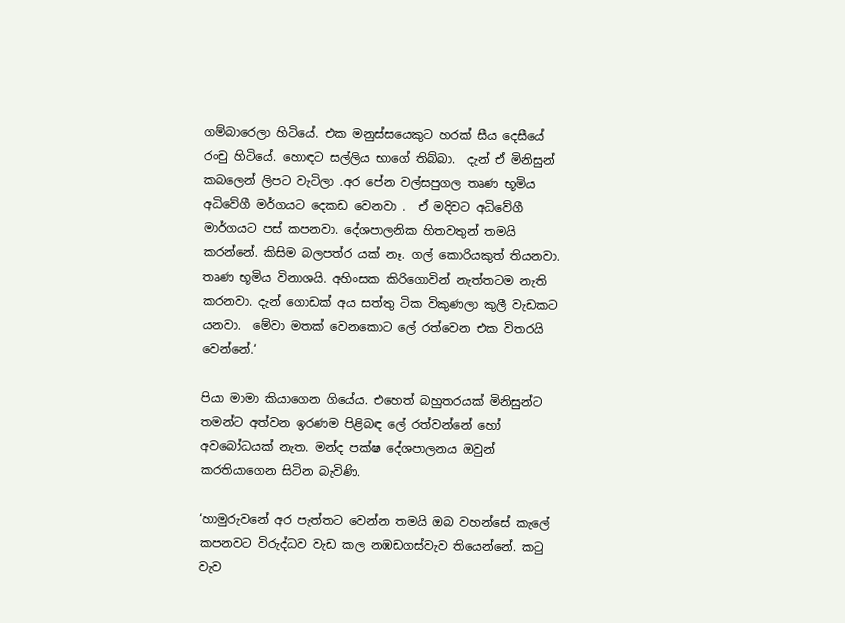ගම්බාරෙලා හිටියේ. එක මනුස්සයෙකුට හරක් සීය දෙසීයේ රංචු හිටියේ. හොඳට සල්ලිය භාගේ තිබ්බා.  දැන් ඒ මිනිසුන් කබලෙන් ලිපට වැටිලා .අර පේන වල්සපුගල තෘණ භූමිය අධිවේගී මර්ගයට දෙකඩ වෙනවා .  ඒ මදිවට අධිවේගී මාර්ගයට පස් කපනවා. දේශපාලනික හිතවතුන් තමයි කරන්නේ. කිසිම බලපත්ර යක් නෑ. ගල් කොරියකුත් තියනවා.  තෘණ භූමිය විනාශයි. අහිංසක කිරිගොවින් නැත්තටම නැති කරනවා. දැන් ගොඩක් අය සත්තු ටික විකුණලා කුලී වැඩකට යනවා.  මේවා මතක් වෙනකොට ලේ රත්වෙන එක විතරයි වෙන්නේ.‘

පියා මාමා කියාගෙන ගියේය. එහෙත් බහුතරයක් මිනිසුන්ට තමන්ට අත්වන ඉරණම පිළිබඳ ලේ රත්වන්නේ හෝ අවබෝධයක් නැත. මන්ද පක්ෂ දේශපාලනය ඔවුන් කරතියාගෙන සිටින බැවිණි.

‘හාමුරුවනේ අර පැත්තට වෙන්න තමයි ඔබ වහන්සේ කැලේ කපනවට විරුද්ධව වැඩ කල නඹඩගස්වැව තියෙන්නේ. කටු වැව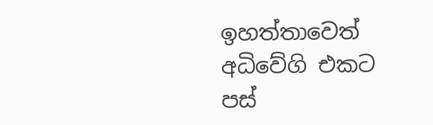ඉහත්තාවෙත් අධිවේගි එකට පස්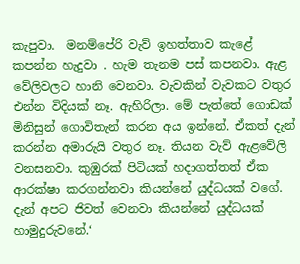කැපුවා.  මනම්පේරි වැව් ඉහත්තාව කැළේ  කපන්න හැදුවා . හැම තැනම පස් කපනවා. ඇළ වේලිවලට හානි වෙනවා. වැවකින් වැවකට වතුර එන්න විදියක් නෑ. ඇහිරිලා. මේ පැත්තේ ගොඩක් මිනිසුන් ගොවිතැන් කරන අය ඉන්නේ. ඒකත් දැන් කරන්න අමාරුයි වතුර නෑ. තියන වැව් ඇළවේලි වනසනවා. කුඹුරක් පිටියක් හදාගත්තත් ඒක ආරක්ෂා කරගන්නවා කියන්නේ යුද්ධයක් වගේ. දැන් අපට ජිවත් වෙනවා කියන්නේ යුද්ධයක් හාමුදුරුවනේ.‘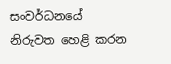සංවර්ධනයේ නිරුවත හෙළි කරන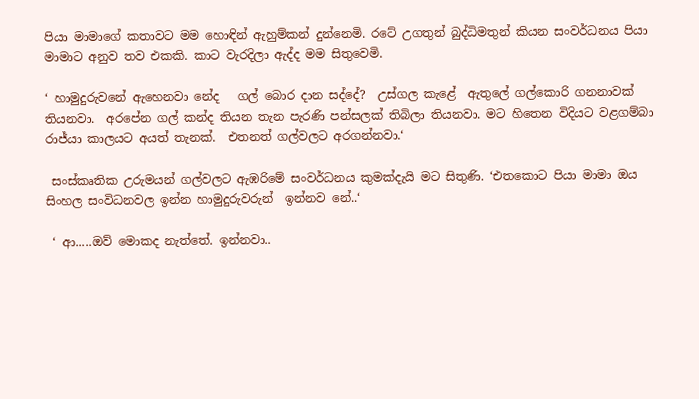පියා මාමාගේ කතාවට මම හොඳින් ඇහුම්කන් දුන්නෙමි. රටේ උගතුන් බුද්ධිමතුන් කියන සංවර්ධනය පියා මාමාට අනුව තව එකකි. කාට වැරදිලා ඇද්ද මම සිතුවෙමි.

‘ හාමුදුරුවනේ ඇහෙනවා නේද   ගල් බොර දාන සද්දේ?  උස්ගල කැළේ  ඇතුලේ ගල්කොරි ගනනාවක් තියනවා.  අරපේන ගල් කන්ද තියන තැන පැරණි පන්සලක් තිබිලා තියනවා. මට හිතෙන විදියට වළගම්බා රාජ්යා කාලයට අයත් තැනක්.  එතනත් ගල්වලට අරගන්නවා.‘

 සංස්කෘතික උරුමයන් ගල්වලට ඇඹරිමේ සංවර්ධනය කුමක්දැයි මට සිතුණි. ‘එතකොට පියා මාමා ඔය සිංහල සංවිධනවල ඉන්න හාමුදුරුවරුන්  ඉන්නව නේ..‘

 ‘ ආ.....ඔව් මොකද නැත්තේ. ඉන්නවා..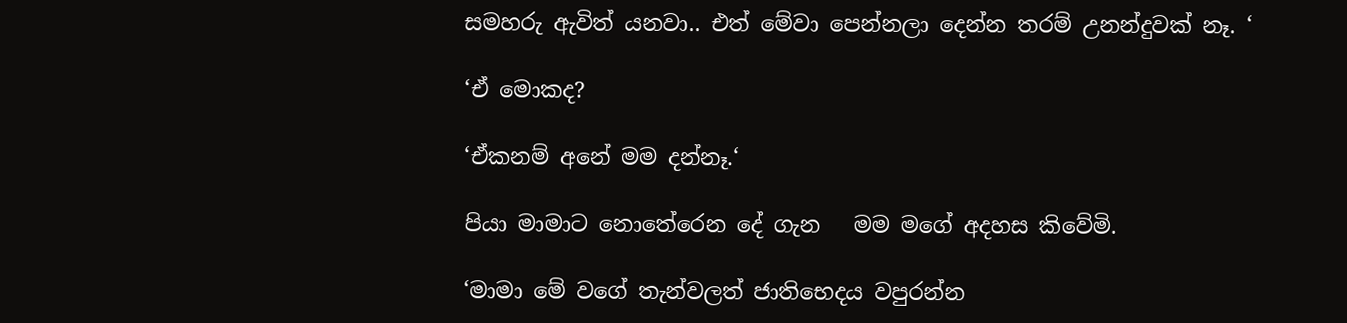සමහරු ඇවිත් යනවා.. එත් මේවා පෙන්නලා දෙන්න තරම් උනන්දුවක් නෑ. ‘

‘ඒ මොකද?

‘ඒකනම් අනේ මම දන්නෑ.‘

පියා මාමාට නොතේරෙන දේ ගැන   මම මගේ අදහස කිවේමි.

‘මාමා මේ වගේ තැන්වලත් ජාතිභෙදය වපුරන්න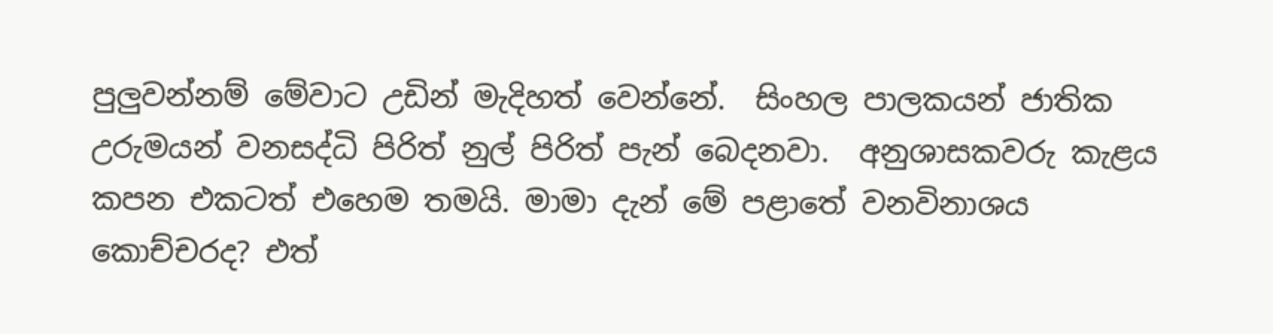පුලුවන්නම් මේවාට උඩින් මැදිහත් වෙන්නේ.  සිංහල පාලකයන් ජාතික උරුමයන් වනසද්ධි පිරිත් නුල් පිරිත් පැන් බෙදනවා.  අනුශාසකවරු කැළය කපන එකටත් එහෙම තමයි. මාමා දැන් මේ පළාතේ වනවිනාශය කොච්චරද? එත්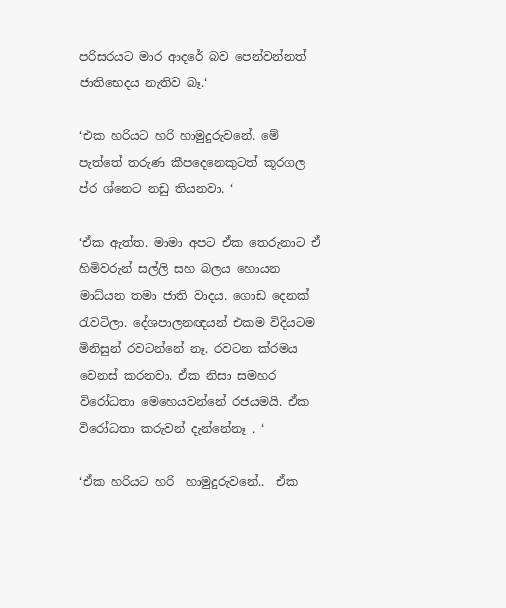පරිසරයට මාර ආදරේ බව පෙන්වන්නත් ජාතිභෙදය නැතිව බෑ.‘

‘එක හරියට හරි හාමුදුරුවනේ. මේ පැත්තේ තරුණ කීපදෙනෙකුටත් කූරගල ප්ර ශ්නෙට නඩු තියනවා. ‘

‘ඒක ඇත්ත. මාමා අපට ඒක තෙරුනාට ඒ හිමිවරුන් සල්ලි සහ බලය හොයන මාධ්යන තමා ජාති වාදය. ගොඩ දෙනක් රැවටිලා. දේශපාලනඥයන් එකම විදියටම මිනිසුන් රවටන්නේ නෑ. රවටන ක්ර‍මය වෙනස් කරනවා. ඒක නිසා සමහර විරෝධතා මෙහෙයවන්නේ රජයමයි. ඒක විරෝධතා කරුවන් දැන්නේනෑ . ‘

‘ඒක හරියට හරි  හාමුදුරුවනේ..  ඒක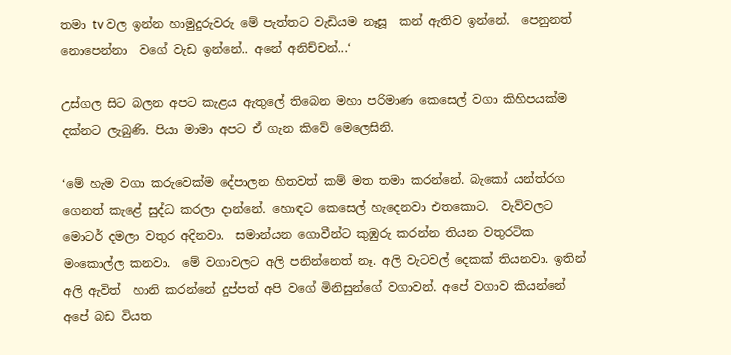තමා tv වල ඉන්න හාමුදුරුවරු මේ පැත්තට වැඩියම නෑසූ  කන් ඇතිව ඉන්නේ.  පෙනුනත් නොපෙන්නා  වගේ වැඩ ඉන්නේ.. අනේ අනිච්චන්...‘

උස්ගල සිට බලන අපට කැළය ඇතුලේ තිබෙන මහා පරිමාණ කෙසෙල් වගා කිහිපයක්ම දක්නට ලැබුණි. පියා මාමා අපට ඒ ගැන කිවේ මෙලෙසිනි.

‘මේ හැම වගා කරුවෙක්ම දේපාලන හිතවත් කම් මත තමා කරන්නේ. බැකෝ යන්ත්රග ගෙනත් කැළේ සුද්ධ කරලා දාන්නේ. හොඳට කෙසෙල් හැදෙනවා එතකොට.  වැව්වලට මොටර් දමලා වතුර අදිනවා.  සමාන්යන ගොවීන්ට කුඹුරු කරන්න තියන වතුරටික මංකොල්ල කනවා.  මේ වගාවලට අලි පනින්නෙත් නෑ. අලි වැටවල් දෙකක් තියනවා. ඉතින් අලි ඇවිත්  හානි කරන්නේ දුප්පත් අපි වගේ මිනිසුන්ගේ වගාවන්. අපේ වගාව කියන්නේ අපේ බඩ වියත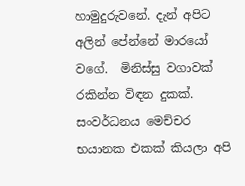හාමුදුරුවනේ. දැන් අපිට අලින් පේන්නේ මාරයෝ වගේ.  මිනිස්සු වගාවක් රකින්න විඳන දුකක්. සංවර්ධනය මෙච්චර භයානක එකක් කියලා අපි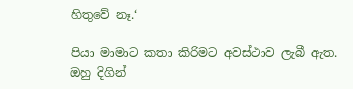හිතුවේ නෑ.‘

පියා මාමාට කතා කිරිමට අවස්ථාව ලැබී ඇත. ඔහු දිගින්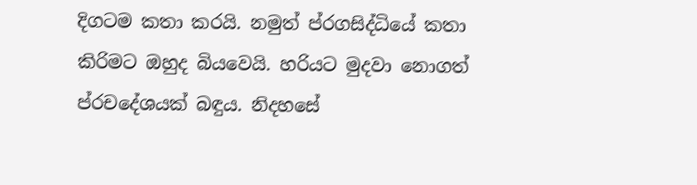දිගටම කතා කරයි. නමුත් ප්රගසිද්ධියේ කතා කිරිමට ඔහුද බියවෙයි. හරියට මුදවා නොගත් ප්රචදේශයක් බඳුය. නිදහසේ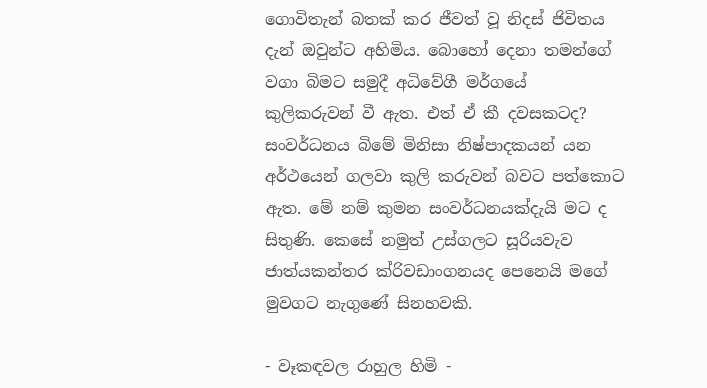ගොවිතැන් බතක් කර ජීවත් වූ නිදස් ජිවිතය දැන් ඔවුන්ට අහිමිය. බොහෝ දෙනා තමන්ගේ වගා බිමට සමුදී අධිවේගී මර්ගයේ  කුලිකරුවන් වී ඇත. එත් ඒ කී දවසකටද? සංවර්ධනය බිමේ මිනිසා නිෂ්පාදකයන් යන අර්ථයෙන් ගලවා කුලි කරුවන් බවට පත්කොට ඇත. මේ නම් කුමන සංවර්ධනයක්දැයි මට ද සිතුණි. කෙසේ නමුත් උස්ගලට සූරියවැව ජාත්යකන්තර ක්රිවඩාංගනයද පෙනෙයි මගේ මුවගට නැගුණේ සිනහවකි.

- වෑකඳවල රාහුල හිමි -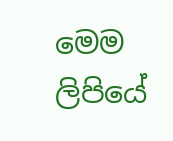මෙම ලිපියේ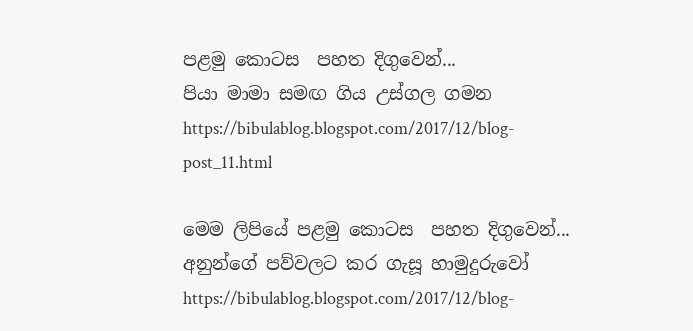පළමු කොටස  පහත දිගුවෙන්...
පියා මාමා සමඟ ගිය උස්ගල ගමන
https://bibulablog.blogspot.com/2017/12/blog-post_11.html

මෙම ලිපියේ පළමු කොටස  පහත දිගුවෙන්...
අනුන්ගේ පව්වලට කර ගැසූ හාමුදුරුවෝ
https://bibulablog.blogspot.com/2017/12/blog-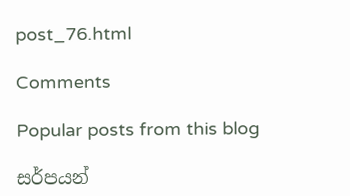post_76.html

Comments

Popular posts from this blog

සර්පයන්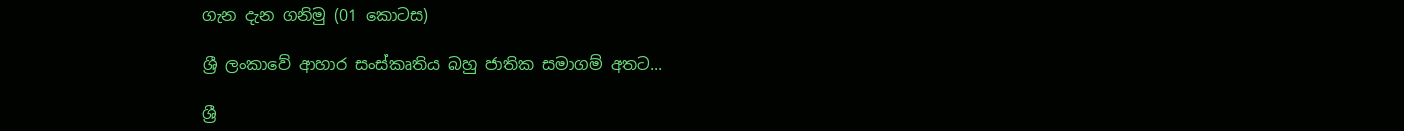ගැන දැන ගනිමු (01 කොටස)

ශ්‍රී ලංකාවේ ආහාර සංස්කෘතිය බහු ජාතික සමාගම් අතට...

ශ්‍රී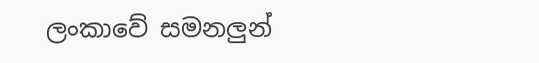ලංකාවේ සමනලුන්